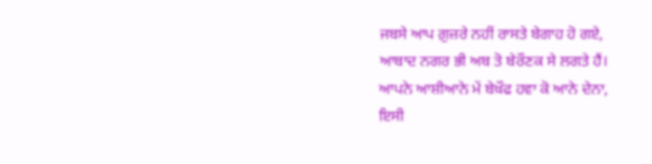ਜਬਸੇ ਆਪ ਗ਼ੁਜ਼ਰੇ ਨਹੀਂ ਰਾਸਤੇ ਬੇਗਾਹ ਹੋ ਗਏ,
ਆਬਾਦ ਨਗਰ ਭੀ ਅਬ ਤੋ ਬੇਰੌਣਕ ਸੇ ਲਗਤੇ ਹੈਂ।
ਆਪਨੇ ਆਸ਼ੀਆਨੇ ਮੇਂ ਬੇਖ਼ੌਫ ਹਵਾ ਕੋ ਆਨੇ ਦੇਨਾ,
ਇਸੀ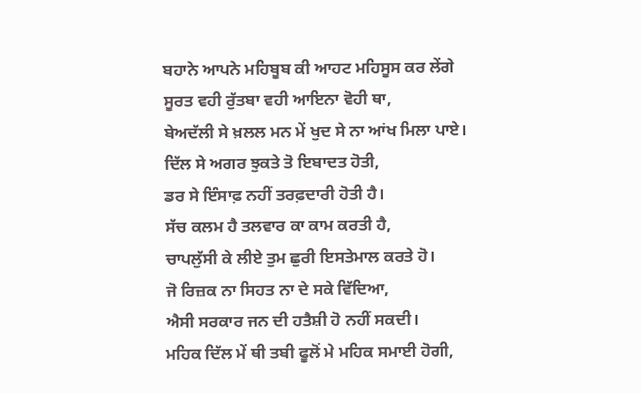ਬਹਾਨੇ ਆਪਨੇ ਮਹਿਬੂਬ ਕੀ ਆਹਟ ਮਹਿਸੂਸ ਕਰ ਲੇਂਗੇ
ਸੂਰਤ ਵਹੀ ਰੁੱਤਬਾ ਵਹੀ ਆਇਨਾ ਵੋਹੀ ਥਾ,
ਬੇਅਦੱਲੀ ਸੇ ਖ਼ਲਲ ਮਨ ਮੇਂ ਖੁਦ ਸੇ ਨਾ ਆਂਖ ਮਿਲਾ ਪਾਏ।
ਦਿੱਲ ਸੇ ਅਗਰ ਝੁਕਤੇ ਤੋ ਇਬਾਦਤ ਹੋਤੀ,
ਡਰ ਸੇ ਇੰਸਾਫ਼ ਨਹੀਂ ਤਰਫ਼ਦਾਰੀ ਹੋਤੀ ਹੈ।
ਸੱਚ ਕਲਮ ਹੈ ਤਲਵਾਰ ਕਾ ਕਾਮ ਕਰਤੀ ਹੈ,
ਚਾਪਲੁੱਸੀ ਕੇ ਲੀਏ ਤੁਮ ਛੁਰੀ ਇਸਤੇਮਾਲ ਕਰਤੇ ਹੋ।
ਜੋ ਰਿਜ਼ਕ ਨਾ ਸਿਹਤ ਨਾ ਦੇ ਸਕੇ ਵਿੱਦਿਆ,
ਐਸੀ ਸਰਕਾਰ ਜਨ ਦੀ ਹਤੈਸ਼ੀ ਹੋ ਨਹੀਂ ਸਕਦੀ।
ਮਹਿਕ ਦਿੱਲ ਮੇਂ ਥੀ ਤਬੀ ਫੂਲੋਂ ਮੇ ਮਹਿਕ ਸਮਾਈ ਹੋਗੀ,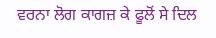ਵਰਨਾ ਲੋਗ ਕਾਗਜ਼ ਕੇ ਫੂਲੋਂ ਸੇ ਦਿਲ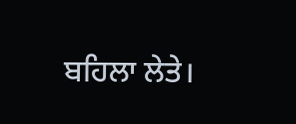ਬਹਿਲਾ ਲੇਤੇ।